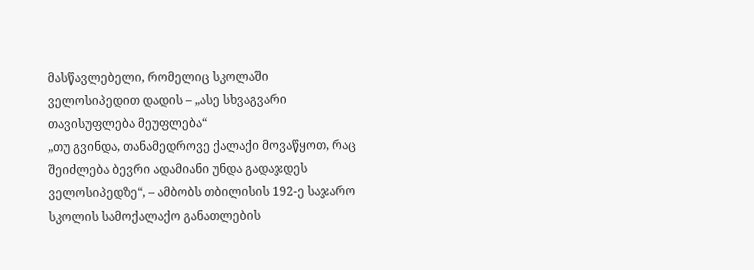მასწავლებელი, რომელიც სკოლაში ველოსიპედით დადის – „ასე სხვაგვარი თავისუფლება მეუფლება“
„თუ გვინდა, თანამედროვე ქალაქი მოვაწყოთ, რაც შეიძლება ბევრი ადამიანი უნდა გადაჯდეს ველოსიპედზე“, – ამბობს თბილისის 192-ე საჯარო სკოლის სამოქალაქო განათლების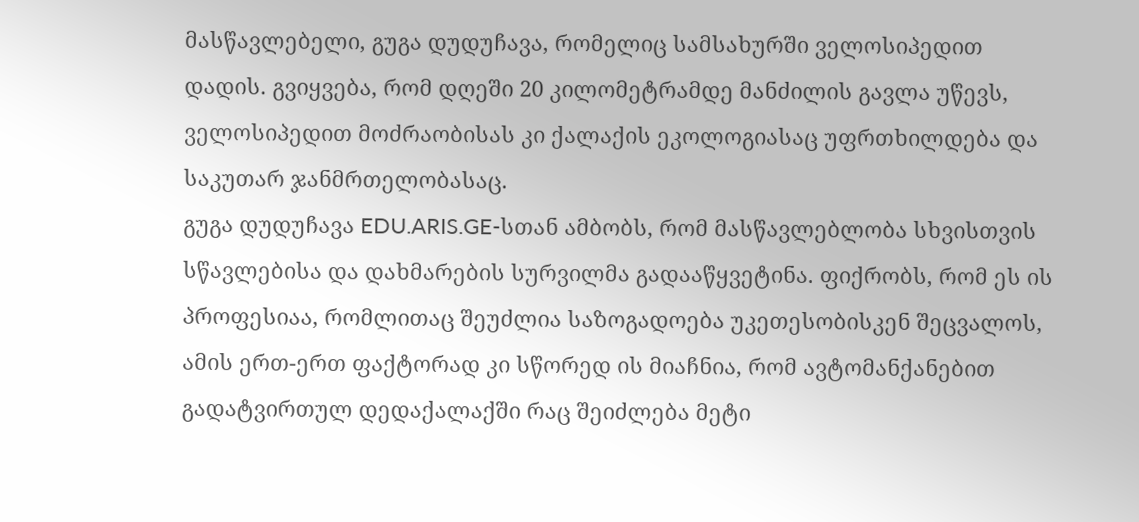მასწავლებელი, გუგა დუდუჩავა, რომელიც სამსახურში ველოსიპედით დადის. გვიყვება, რომ დღეში 20 კილომეტრამდე მანძილის გავლა უწევს, ველოსიპედით მოძრაობისას კი ქალაქის ეკოლოგიასაც უფრთხილდება და საკუთარ ჯანმრთელობასაც.
გუგა დუდუჩავა EDU.ARIS.GE-სთან ამბობს, რომ მასწავლებლობა სხვისთვის სწავლებისა და დახმარების სურვილმა გადააწყვეტინა. ფიქრობს, რომ ეს ის პროფესიაა, რომლითაც შეუძლია საზოგადოება უკეთესობისკენ შეცვალოს, ამის ერთ-ერთ ფაქტორად კი სწორედ ის მიაჩნია, რომ ავტომანქანებით გადატვირთულ დედაქალაქში რაც შეიძლება მეტი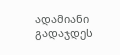ადამიანი გადაჯდეს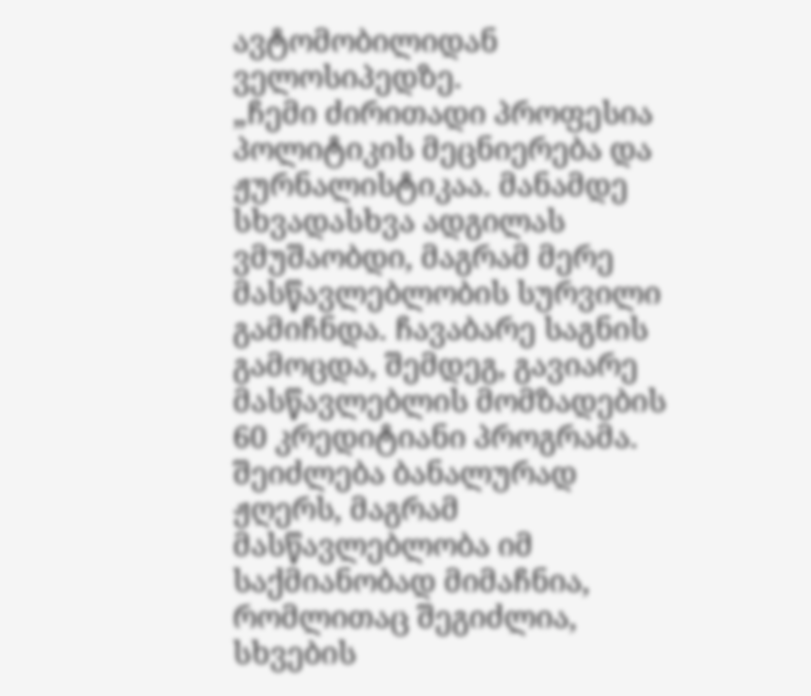ავტომობილიდან ველოსიპედზე.
„ჩემი ძირითადი პროფესია პოლიტიკის მეცნიერება და ჟურნალისტიკაა. მანამდე სხვადასხვა ადგილას ვმუშაობდი, მაგრამ მერე მასწავლებლობის სურვილი გამიჩნდა. ჩავაბარე საგნის გამოცდა, შემდეგ, გავიარე მასწავლებლის მომზადების 60 კრედიტიანი პროგრამა. შეიძლება ბანალურად ჟღერს, მაგრამ მასწავლებლობა იმ საქმიანობად მიმაჩნია, რომლითაც შეგიძლია, სხვების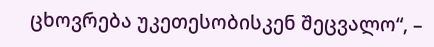ცხოვრება უკეთესობისკენ შეცვალო“, –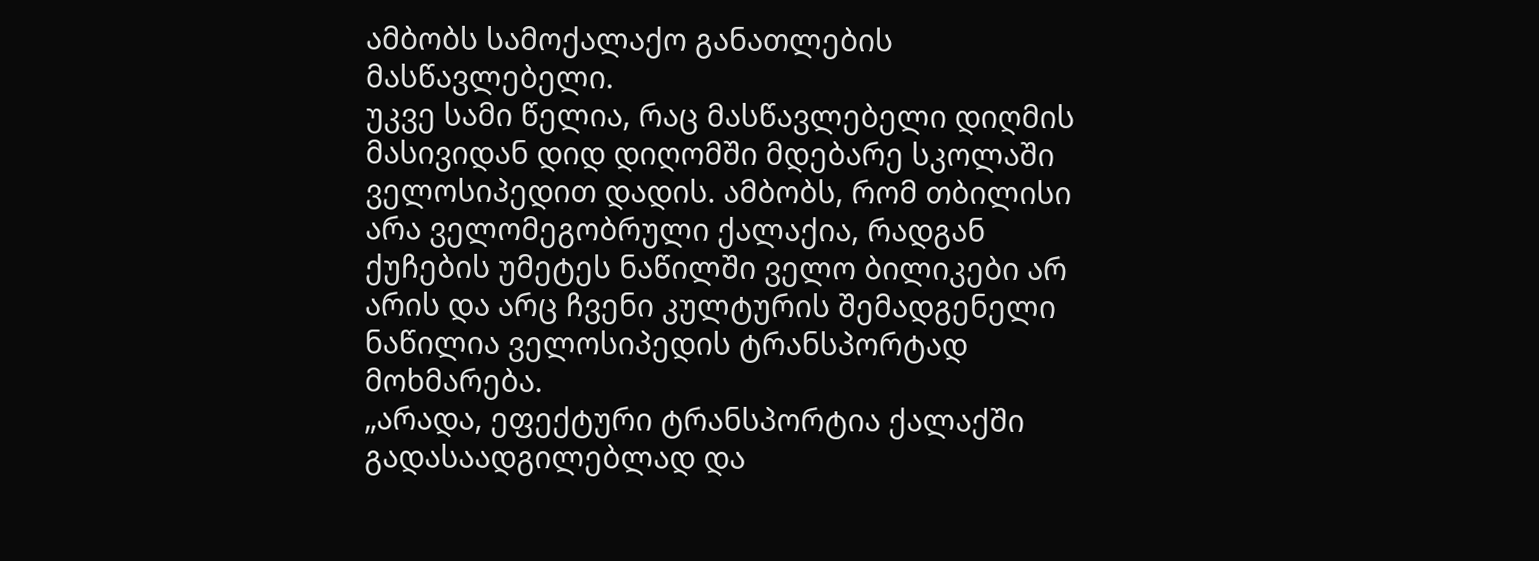ამბობს სამოქალაქო განათლების მასწავლებელი.
უკვე სამი წელია, რაც მასწავლებელი დიღმის მასივიდან დიდ დიღომში მდებარე სკოლაში ველოსიპედით დადის. ამბობს, რომ თბილისი არა ველომეგობრული ქალაქია, რადგან ქუჩების უმეტეს ნაწილში ველო ბილიკები არ არის და არც ჩვენი კულტურის შემადგენელი ნაწილია ველოსიპედის ტრანსპორტად მოხმარება.
„არადა, ეფექტური ტრანსპორტია ქალაქში გადასაადგილებლად და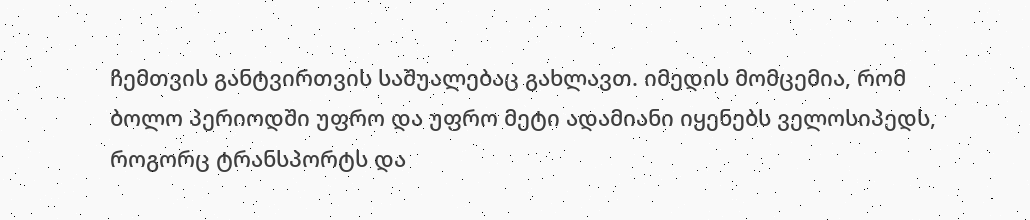ჩემთვის განტვირთვის საშუალებაც გახლავთ. იმედის მომცემია, რომ ბოლო პერიოდში უფრო და უფრო მეტი ადამიანი იყენებს ველოსიპედს, როგორც ტრანსპორტს და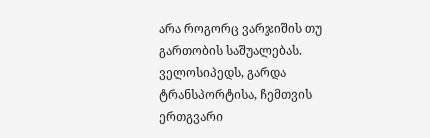არა როგორც ვარჯიშის თუ გართობის საშუალებას. ველოსიპედს, გარდა ტრანსპორტისა, ჩემთვის ერთგვარი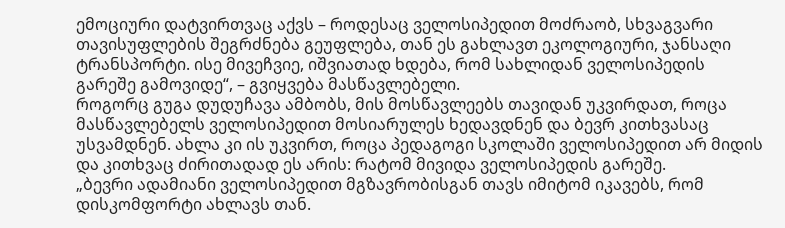ემოციური დატვირთვაც აქვს – როდესაც ველოსიპედით მოძრაობ, სხვაგვარი თავისუფლების შეგრძნება გეუფლება, თან ეს გახლავთ ეკოლოგიური, ჯანსაღი ტრანსპორტი. ისე მივეჩვიე, იშვიათად ხდება, რომ სახლიდან ველოსიპედის გარეშე გამოვიდე“, – გვიყვება მასწავლებელი.
როგორც გუგა დუდუჩავა ამბობს, მის მოსწავლეებს თავიდან უკვირდათ, როცა მასწავლებელს ველოსიპედით მოსიარულეს ხედავდნენ და ბევრ კითხვასაც უსვამდნენ. ახლა კი ის უკვირთ, როცა პედაგოგი სკოლაში ველოსიპედით არ მიდის და კითხვაც ძირითადად ეს არის: რატომ მივიდა ველოსიპედის გარეშე.
„ბევრი ადამიანი ველოსიპედით მგზავრობისგან თავს იმიტომ იკავებს, რომ დისკომფორტი ახლავს თან.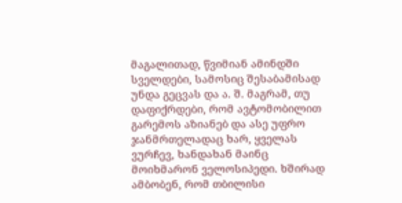მაგალითად, წვიმიან ამინდში სველდები, სამოსიც შესაბამისად უნდა გეცვას და ა. შ. მაგრამ, თუ დაფიქრდები, რომ ავტომობილით გარემოს აზიანებ და ასე უფრო ჯანმრთელადაც ხარ, ყველას ვურჩევ, ხანდახან მაინც მოიხმარონ ველოსიპედი. ხშირად ამბობენ, რომ თბილისი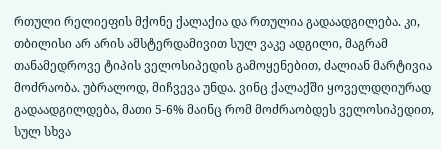რთული რელიეფის მქონე ქალაქია და რთულია გადაადგილება. კი, თბილისი არ არის ამსტერდამივით სულ ვაკე ადგილი, მაგრამ თანამედროვე ტიპის ველოსიპედის გამოყენებით, ძალიან მარტივია მოძრაობა. უბრალოდ, მიჩვევა უნდა. ვინც ქალაქში ყოველდღიურად გადაადგილდება, მათი 5-6% მაინც რომ მოძრაობდეს ველოსიპედით, სულ სხვა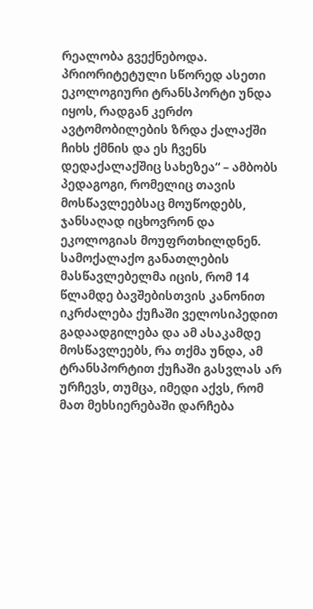რეალობა გვექნებოდა. პრიორიტეტული სწორედ ასეთი ეკოლოგიური ტრანსპორტი უნდა იყოს, რადგან კერძო ავტომობილების ზრდა ქალაქში ჩიხს ქმნის და ეს ჩვენს დედაქალაქშიც სახეზეა“ – ამბობს პედაგოგი, რომელიც თავის მოსწავლეებსაც მოუწოდებს, ჯანსაღად იცხოვრონ და ეკოლოგიას მოუფრთხილდნენ.
სამოქალაქო განათლების მასწავლებელმა იცის, რომ 14 წლამდე ბავშებისთვის კანონით იკრძალება ქუჩაში ველოსიპედით გადაადგილება და ამ ასაკამდე მოსწავლეებს, რა თქმა უნდა, ამ ტრანსპორტით ქუჩაში გასვლას არ ურჩევს, თუმცა, იმედი აქვს, რომ მათ მეხსიერებაში დარჩება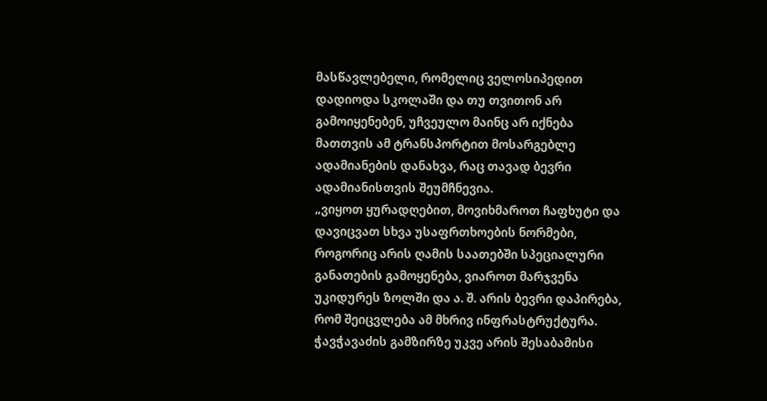მასწავლებელი, რომელიც ველოსიპედით დადიოდა სკოლაში და თუ თვითონ არ გამოიყენებენ, უჩვეულო მაინც არ იქნება მათთვის ამ ტრანსპორტით მოსარგებლე ადამიანების დანახვა, რაც თავად ბევრი ადამიანისთვის შეუმჩნევია.
„ვიყოთ ყურადღებით, მოვიხმაროთ ჩაფხუტი და დავიცვათ სხვა უსაფრთხოების ნორმები, როგორიც არის ღამის საათებში სპეციალური განათების გამოყენება, ვიაროთ მარჯვენა უკიდურეს ზოლში და ა. შ. არის ბევრი დაპირება, რომ შეიცვლება ამ მხრივ ინფრასტრუქტურა. ჭავჭავაძის გამზირზე უკვე არის შესაბამისი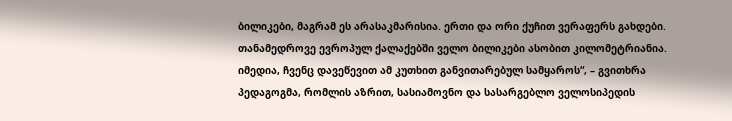ბილიკები, მაგრამ ეს არასაკმარისია. ერთი და ორი ქუჩით ვერაფერს გახდები. თანამედროვე ევროპულ ქალაქებში ველო ბილიკები ასობით კილომეტრიანია. იმედია, ჩვენც დავეწევით ამ კუთხით განვითარებულ სამყაროს“, – გვითხრა პედაგოგმა, რომლის აზრით, სასიამოვნო და სასარგებლო ველოსიპედის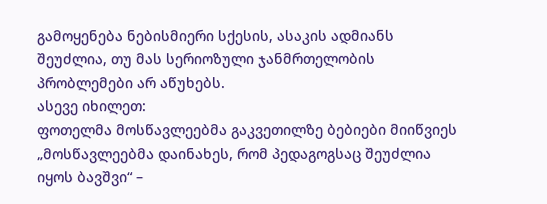გამოყენება ნებისმიერი სქესის, ასაკის ადმიანს შეუძლია, თუ მას სერიოზული ჯანმრთელობის პრობლემები არ აწუხებს.
ასევე იხილეთ:
ფოთელმა მოსწავლეებმა გაკვეთილზე ბებიები მიიწვიეს
„მოსწავლეებმა დაინახეს, რომ პედაგოგსაც შეუძლია იყოს ბავშვი“ –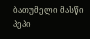ბათუმელი მასწი პეპი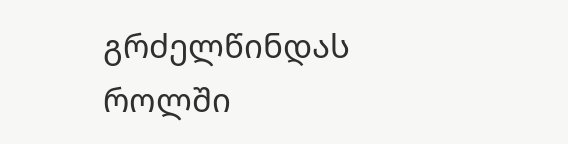გრძელწინდას როლში